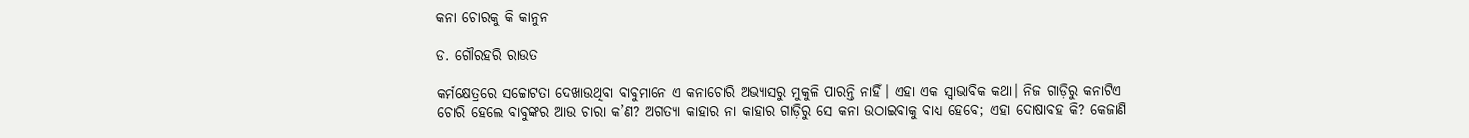କନା ଚୋରକୁ କି କାନୁନ

ଡ. ଗୌରହରି ରାଉତ

କର୍ମକ୍ଷେତ୍ରରେ ସଚ୍ଚୋଟତା ଦେଖାଉଥିବା ବାବୁମାନେ ଏ କନାଚୋରି ଅଭ୍ୟାସରୁ ମୁକୁଳି ପାରନ୍ତି ନାହିଁ। ଏହା ଏକ ସ୍ବାଭାବିକ କଥା। ନିଜ ଗାଡ଼ିରୁ କନାଟିଏ ଚୋରି ହେଲେ ବାବୁଙ୍କର ଆଉ ଚାରା କ’ଣ? ଅଗତ୍ୟା କାହାର ନା କାହାର ଗାଡ଼ିରୁ ସେ କନା ଉଠାଇବାକୁ ବାଧ୍ୟ ହେବେ; ଏହା ଦୋଷାବହ କି? କେଜାଣି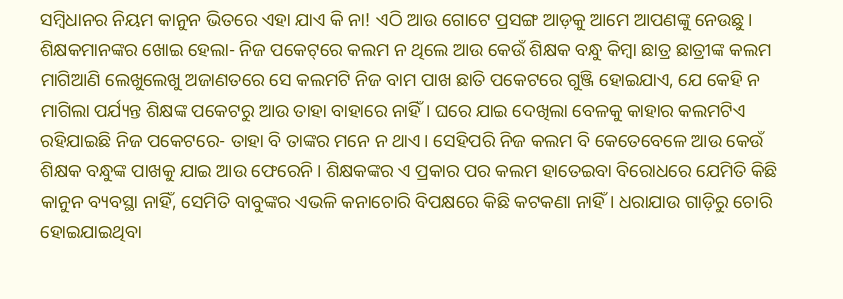ସମ୍ବିଧାନର ନିୟମ କାନୁନ ଭିତରେ ଏହା ଯାଏ କି ନା! ଏଠି ଆଉ ଗୋଟେ ପ୍ରସଙ୍ଗ ଆଡ଼କୁ ଆମେ ଆପଣଙ୍କୁ ନେଉଛୁ। ଶିକ୍ଷକମାନଙ୍କର ଖୋଇ ହେଲା- ନିଜ ପକେଟ୍‌ରେ କଲମ ନ ଥିଲେ ଆଉ କେଉଁ ଶିକ୍ଷକ ବନ୍ଧୁ କିମ୍ବା ଛାତ୍ର ଛାତ୍ରୀଙ୍କ କଲମ ମାଗିଆଣି ଲେଖୁଲେଖୁ ଅଜାଣତରେ ସେ କଲମଟି ନିଜ ବାମ ପାଖ ଛାତି ପକେଟରେ ଗୁଞ୍ଜି ହୋଇଯାଏ, ଯେ କେହି ନ ମାଗିଲା ପର୍ଯ୍ୟନ୍ତ ଶିକ୍ଷଙ୍କ ପକେଟରୁ ଆଉ ତାହା ବାହାରେ ନାହିଁ। ଘରେ ଯାଇ ଦେଖିଲା ବେଳକୁ କାହାର କଲମଟିଏ ରହିଯାଇଛି ନିଜ ପକେଟରେ- ତାହା ବି ତାଙ୍କର ମନେ ନ ଥାଏ। ସେହିପରି ନିଜ କଲମ ବି କେତେବେଳେ ଆଉ କେଉଁ ଶିକ୍ଷକ ବନ୍ଧୁଙ୍କ ପାଖକୁ ଯାଇ ଆଉ ଫେରେନି। ଶିକ୍ଷକଙ୍କର ଏ ପ୍ରକାର ପର କଲମ ହାତେଇବା ବିରୋଧରେ ଯେମିତି କିଛି କାନୁନ ବ୍ୟବସ୍ଥା ନାହିଁ, ସେମିତି ବାବୁଙ୍କର ଏଭଳି କନାଚୋରି ବିପକ୍ଷରେ କିଛି କଟକଣା ନାହିଁ। ଧରାଯାଉ ଗାଡ଼ିରୁ ଚୋରି ହୋଇଯାଇଥିବା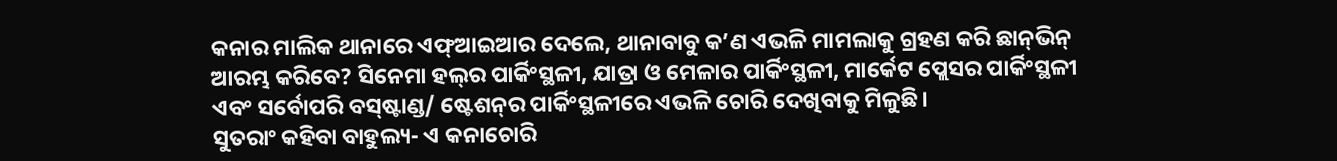କନାର ମାଲିକ ଥାନାରେ ଏଫ୍‌ଆଇଆର ଦେଲେ, ଥାନାବାବୁ କ’ଣ ଏଭଳି ମାମଲାକୁ ଗ୍ରହଣ କରି ଛାନ୍‌ଭିନ୍‌ ଆରମ୍ଭ କରିବେ? ସିନେମା ହଲ୍‌ର ପାର୍କିଂସ୍ଥଳୀ, ଯାତ୍ରା ଓ ମେଳାର ପାର୍କିଂସ୍ଥଳୀ, ମାର୍କେଟ ପ୍ଲେସର ପାର୍କିଂସ୍ଥଳୀ ଏବଂ ସର୍ବୋପରି ବସ୍‌ଷ୍ଟାଣ୍ଡ/ ଷ୍ଟେଶନ୍‌ର ପାର୍କିଂସ୍ଥଳୀରେ ଏଭଳି ଚୋରି ଦେଖିବାକୁ ମିଳୁଛି।
ସୁତରାଂ କହିବା ବାହୁଲ୍ୟ- ଏ କନାଚୋରି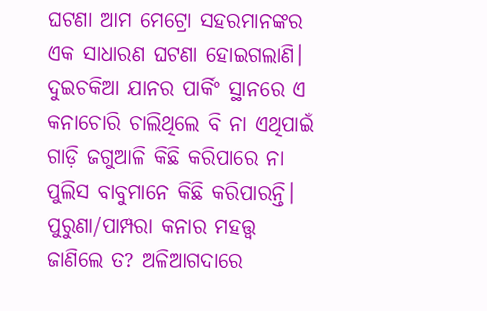ଘଟଣା ଆମ ମେଟ୍ରୋ ସହରମାନଙ୍କର ଏକ ସାଧାରଣ ଘଟଣା ହୋଇଗଲାଣି। ଦୁଇଚକିଆ ଯାନର ପାର୍କିଂ ସ୍ଥାନରେ ଏ କନାଚୋରି ଚାଲିଥିଲେ ବି ନା ଏଥିପାଇଁ ଗାଡ଼ି ଜଗୁଆଳି କିଛି କରିପାରେ ନା ପୁଲିସ ବାବୁମାନେ କିଛି କରିପାରନ୍ତି। ପୁରୁଣା/ପାମ୍ପରା କନାର ମହତ୍ତ୍ୱ ଜାଣିଲେ ତ? ଅଳିଆଗଦାରେ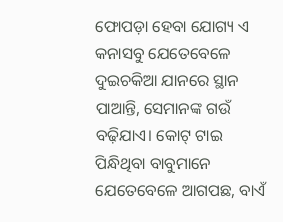ଫୋପଡ଼ା ହେବା ଯୋଗ୍ୟ ଏ କନାସବୁ ଯେତେବେଳେ ଦୁଇଚକିଆ ଯାନରେ ସ୍ଥାନ ପାଆନ୍ତି, ସେମାନଙ୍କ ଗଉଁ ବଢ଼ିଯାଏ। କୋଟ୍‌ ଟାଇ ପିନ୍ଧିଥିବା ବାବୁମାନେ ଯେତେବେଳେ ଆଗପଛ, ବାଏଁ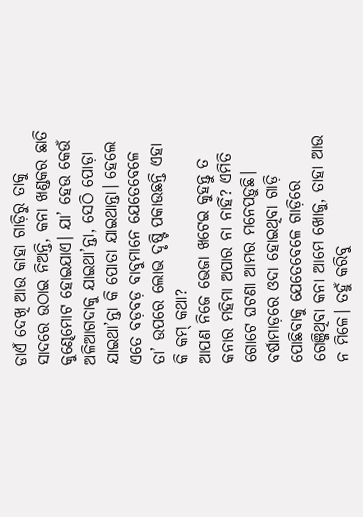ଡାଏଁ ଦେଖି ଆଉ କାହା ଗାଡ଼ିରୁ ତାକୁ ସାଦରେ ଉଠାଇ ନିଅନ୍ତି, କନା ଖଣ୍ଡକର ଛାତି କୁଣ୍ଢେମୋଟ ହୋଇଯାଏ। ଯା’ ହେଉ କେଉଁ ଅଳିଆଗଦାକୁ ଯାଇଥା’ନ୍ତା, ସେଠି ପୋଡ଼ା ଯାଇଥା’ନ୍ତା କି ପୋତା ଯାଇଥାନ୍ତା। ହେଲେ ଏତେ ବଡ଼ବଡ଼ ବାବୁମାନେ ଯେତେବେଳେ ତା’ ଉପରେ ଲୋଭ ଦୃଷ୍ଟି ପକାଉଛନ୍ତି ଏହା କି କମ୍‌ କଥା?
ଆପଣ ନିଜେ ଭେଜା ଖଟେଇ କୁହନ୍ତୁ ତ କନାର ମହିମା ଅପାର ନା ନାହିଁ? ଏମିତି ଗୋଟେ ଘଟଣା ଆମର ମନେପଡ଼ୁଛି। ବର୍ଷାମାଡ଼ରେ ଓଦା ହୋଇଥିବା ଗାଡ଼ି ପୋଛିବାକୁ ଯେତେବେଳେ ଗାଡ଼ିରେ ଗେଞ୍ଜିଥିବା କନା ଆମେ ଖୋଜୁ, ତାହା ଆଉ ନ ମିଳେ। ତହୁଁ କରିବୁ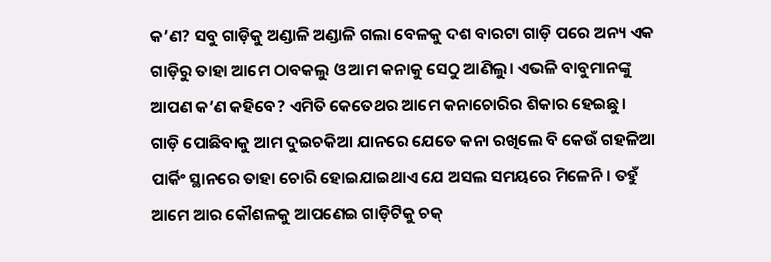କ’ଣ? ସବୁ ଗାଡ଼ିକୁ ଅଣ୍ଡାଳି ଅଣ୍ଡାଳି ଗଲା ବେଳକୁ ଦଶ ବାରଟା ଗାଡ଼ି ପରେ ଅନ୍ୟ ଏକ ଗାଡ଼ିରୁ ତାହା ଆମେ ଠାବକଲୁ ଓ ଆମ କନାକୁ ସେଠୁ ଆଣିଲୁ। ଏଭଳି ବାବୁମାନଙ୍କୁ ଆପଣ କ’ଣ କହିବେ? ଏମିତି କେତେଥର ଆମେ କନାଚୋରିର ଶିକାର ହେଇଛୁ। ଗାଡ଼ି ପୋଛିବାକୁ ଆମ ଦୁଇଚକିଆ ଯାନରେ ଯେତେ କନା ରଖିଲେ ବି କେଉଁ ଗହଳିଆ ପାର୍କିଂ ସ୍ଥାନରେ ତାହା ଚୋରି ହୋଇଯାଇଥାଏ ଯେ ଅସଲ ସମୟରେ ମିଳେନି। ତହୁଁ ଆମେ ଆର କୌଶଳକୁ ଆପଣେଇ ଗାଡ଼ିଟିକୁ ଚକ୍‌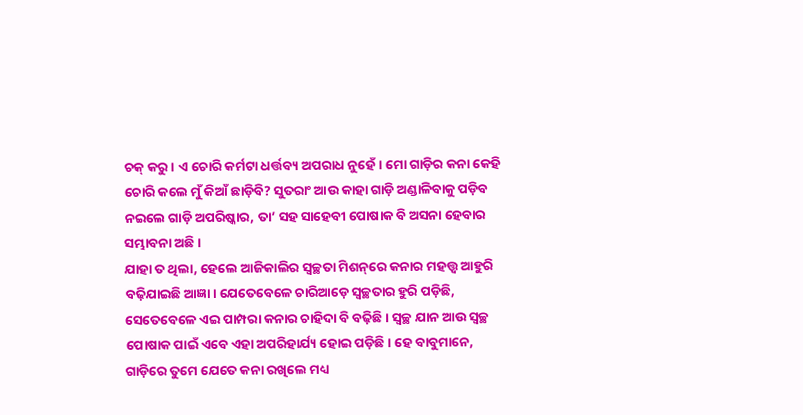ଚକ୍‌ କରୁ। ଏ ଚୋରି କର୍ମଟା ଧର୍ତ୍ତବ୍ୟ ଅପରାଧ ନୁହେଁ। ମୋ ଗାଡ଼ିର କନା କେହି ଚୋରି କଲେ ମୁଁ କିଆଁ ଛାଡ଼ିବି? ସୁତରାଂ ଆଉ କାହା ଗାଡ଼ି ଅଣ୍ଡାଳିବାକୁ ପଡ଼ିବ ନଇଲେ ଗାଡ଼ି ଅପରିଷ୍କାର, ତା’ ସହ ସାହେବୀ ପୋଷାକ ବି ଅସନା ହେବାର ସମ୍ଭାବନା ଅଛି।
ଯାହା ତ ଥିଲା, ହେଲେ ଆଜିକାଲିର ସ୍ବଚ୍ଛତା ମିଶନ୍‌ରେ କନାର ମହତ୍ତ୍ୱ ଆହୁରି ବଢ଼ିଯାଇଛି ଆଜ୍ଞା। ଯେତେବେଳେ ଚାରିଆଡ଼େ ସ୍ବଚ୍ଛତାର ହୁରି ପଡ଼ିଛି, ସେତେବେଳେ ଏଇ ପାମ୍ପରା କନାର ଚାହିଦା ବି ବଢ଼ିଛି। ସ୍ବଚ୍ଛ ଯାନ ଆଉ ସ୍ବଚ୍ଛ ପୋଷାକ ପାଇଁ ଏବେ ଏହା ଅପରିହାର୍ଯ୍ୟ ହୋଇ ପଡ଼ିଛି। ହେ ବାବୁମାନେ, ଗାଡ଼ିରେ ତୁମେ ଯେତେ କନା ରଖିଲେ ମଧ୍ୟ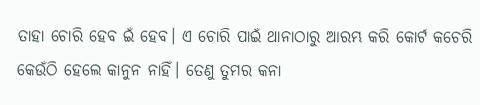ତାହା ଚୋରି ହେବ ଇଁ ହେବ। ଏ ଚୋରି ପାଇଁ ଥାନାଠାରୁ ଆରମ୍ଭ କରି କୋର୍ଟ କଚେରି କେଉଁଠି ହେଲେ କାନୁନ ନାହିଁ। ତେଣୁ ତୁମର କନା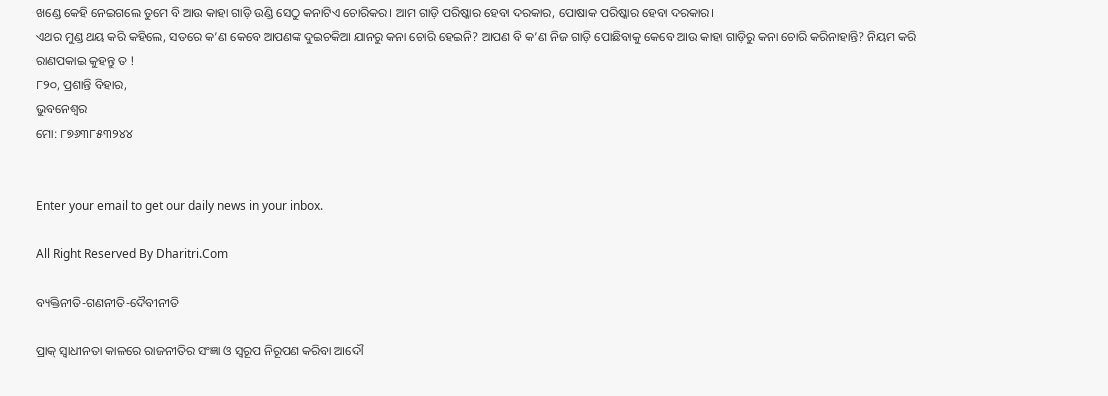ଖଣ୍ଡେ କେହି ନେଇଗଲେ ତୁମେ ବି ଆଉ କାହା ଗାଡ଼ି ଉଣ୍ଡି ସେଠୁ କନାଟିଏ ଚୋରିକର। ଆମ ଗାଡ଼ି ପରିଷ୍କାର ହେବା ଦରକାର, ପୋଷାକ ପରିଷ୍କାର ହେବା ଦରକାର।
ଏଥର ମୁଣ୍ଡ ଥୟ କରି କହିଲେ, ସତରେ କ’ଣ କେବେ ଆପଣଙ୍କ ଦୁଇଚକିଆ ଯାନରୁ କନା ଚୋରି ହେଇନି? ଆପଣ ବି କ’ଣ ନିଜ ଗାଡ଼ି ପୋଛିବାକୁ କେବେ ଆଉ କାହା ଗାଡ଼ିରୁ କନା ଚୋରି କରିନାହାନ୍ତି? ନିୟମ କରି ରାଣପକାଇ କୁହନ୍ତୁ ତ !
୮୨୦, ପ୍ରଶାନ୍ତି ବିହାର,
ଭୁବନେଶ୍ୱର
ମୋ: ୮୭୬୩୮୫୩୨୪୪


Enter your email to get our daily news in your inbox.

All Right Reserved By Dharitri.Com

ବ୍ୟକ୍ତିନୀତି-ଗଣନୀତି-ଦୈବୀନୀତି

ପ୍ରାକ୍‌ ସ୍ବାଧୀନତା କାଳରେ ରାଜନୀତିର ସଂଜ୍ଞା ଓ ସ୍ବରୂପ ନିରୂପଣ କରିବା ଆଦୌ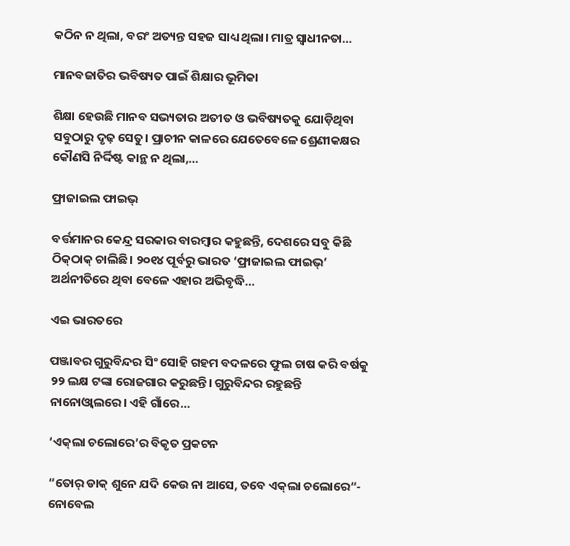କଠିନ ନ ଥିଲା, ବରଂ ଅତ୍ୟନ୍ତ ସହଜ ସାଧ୍ୟ ଥିଲା। ମାତ୍ର ସ୍ବାଧୀନତା…

ମାନବଜାତିର ଭବିଷ୍ୟତ ପାଇଁ ଶିକ୍ଷାର ଭୂମିକା

ଶିକ୍ଷା ହେଉଛି ମାନବ ସଭ୍ୟତାର ଅତୀତ ଓ ଭବିଷ୍ୟତକୁ ଯୋଡ଼ିଥିବା ସବୁଠାରୁ ଦୃଢ଼ ସେତୁ। ପ୍ରାଚୀନ କାଳରେ ଯେତେବେଳେ ଶ୍ରେଣୀକକ୍ଷର କୌଣସି ନିର୍ଦ୍ଦିଷ୍ଟ କାନ୍ଥ ନ ଥିଲା,…

ଫ୍ରାଜାଇଲ ଫାଇଭ୍‌

ବର୍ତ୍ତମାନର କେନ୍ଦ୍ର ସରକାର ବାରମ୍ବାର କହୁଛନ୍ତି, ଦେଶରେ ସବୁ କିଛି ଠିକ୍‌ଠାକ୍‌ ଚାଲିଛି। ୨୦୧୪ ପୂର୍ବରୁ ଭାରତ ‘ଫ୍ରାଜାଇଲ ଫାଇଭ୍‌’ ଅର୍ଥନୀତିରେ ଥିବା ବେଳେ ଏହାର ଅଭିବୃଦ୍ଧି…

ଏଇ ଭାରତରେ

ପଞ୍ଜାବର ଗୁରୁବିନ୍ଦର ସିଂ ସୋହି ଗହମ ବଦଳରେ ଫୁଲ ଚାଷ କରି ବର୍ଷକୁ ୨୨ ଲକ୍ଷ ଟଙ୍କା ରୋଜଗାର କରୁଛନ୍ତି। ଗୁରୁବିନ୍ଦର ରହୁଛନ୍ତି ନାନୋଓ୍ବାଲରେ। ଏହି ଗାଁରେ…

‘ଏକ୍‌ଲା ଚଲୋରେ’ର ବିକୃତ ପ୍ରକଟନ

“ତୋର୍‌ ଡାକ୍‌ ଶୁନେ ଯଦି କେଉ ନା ଆସେ, ତବେ ଏକ୍‌ଲା ଚଲୋରେ“- ନୋବେଲ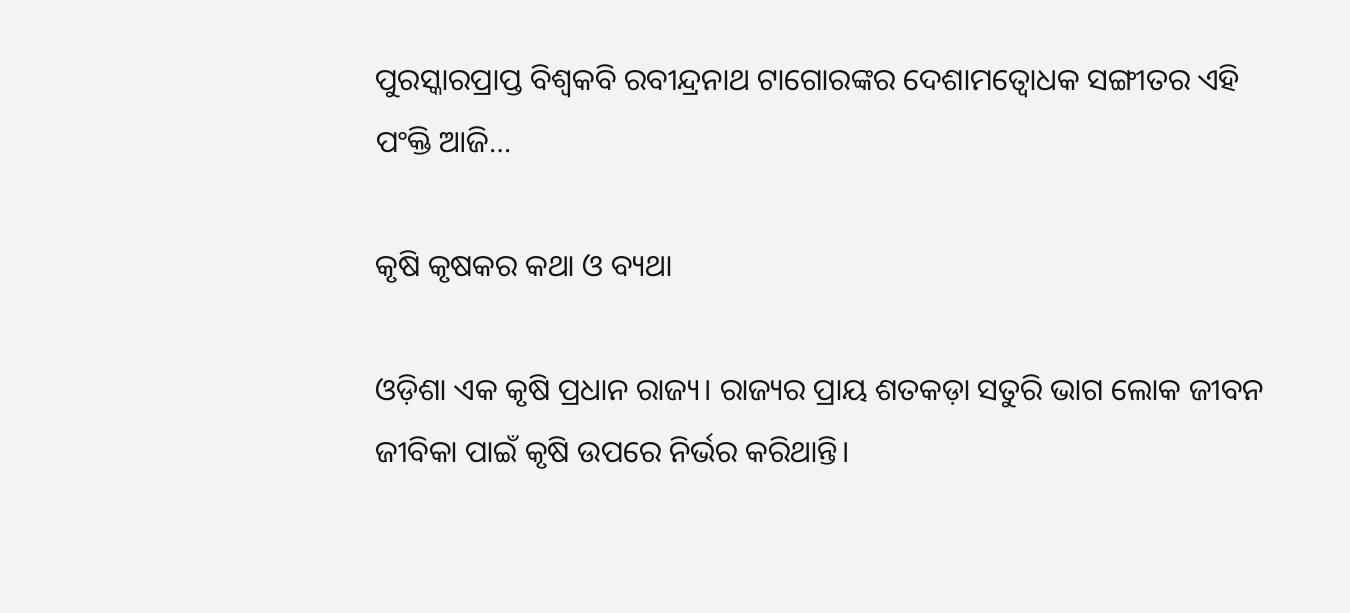ପୁରସ୍କାରପ୍ରାପ୍ତ ବିଶ୍ୱକବି ରବୀନ୍ଦ୍ରନାଥ ଟାଗୋରଙ୍କର ଦେଶାମତ୍ବୋଧକ ସଙ୍ଗୀତର ଏହି ପଂକ୍ତି ଆଜି…

କୃଷି କୃଷକର କଥା ଓ ବ୍ୟଥା

ଓଡ଼ିଶା ଏକ କୃଷି ପ୍ରଧାନ ରାଜ୍ୟ। ରାଜ୍ୟର ପ୍ରାୟ ଶତକଡ଼ା ସତୁରି ଭାଗ ଲୋକ ଜୀବନ ଜୀବିକା ପାଇଁ କୃଷି ଉପରେ ନିର୍ଭର କରିଥାନ୍ତି।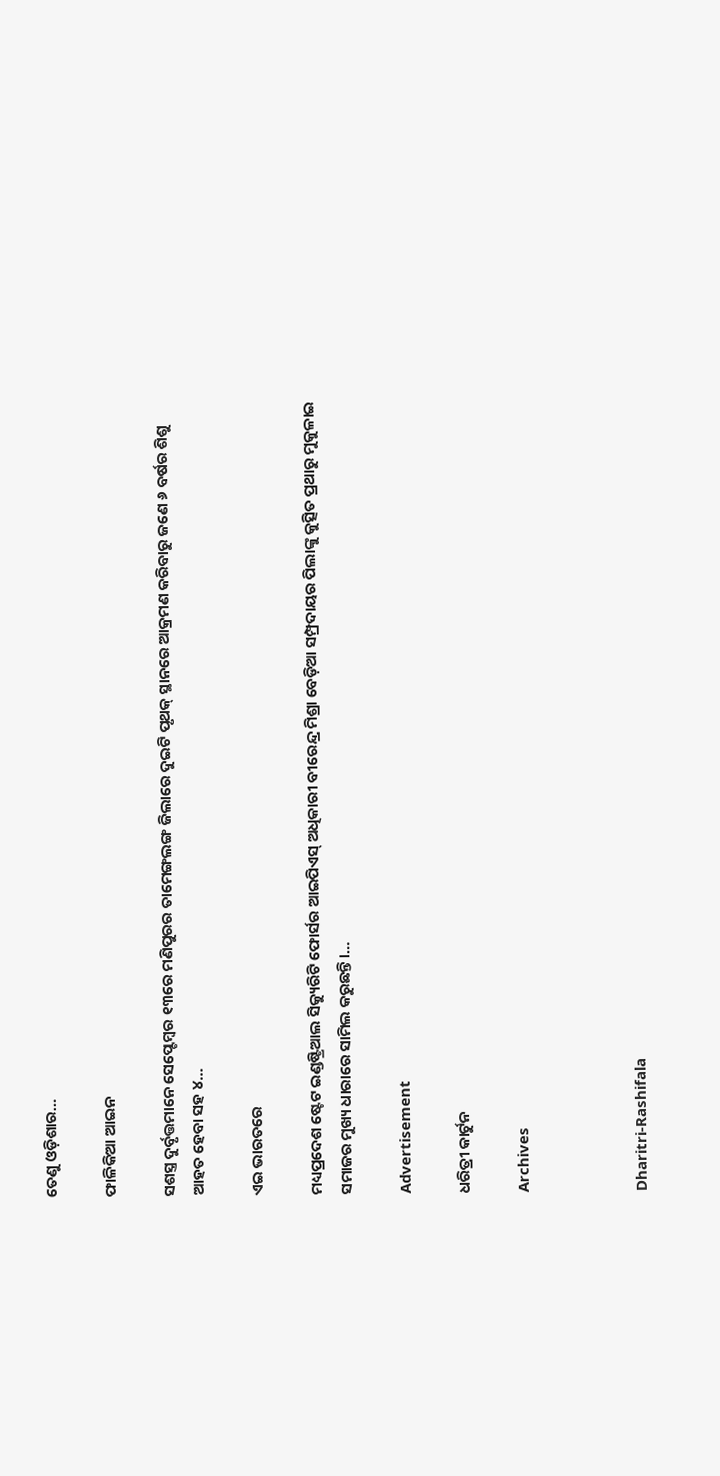ତେଣୁ ଓଡ଼ିଶାର…

ଫାଳିକିଆ ଆଇନ

ସଶସ୍ତ୍ର ଦୁର୍ବୃତ୍ତମାନେ ସେପ୍ଟେମ୍ବର ୧୩ରେ ମଣିପୁରର ତାମେଙ୍ଗଲଙ୍ଗ ଜିଲାରେ ଦୁଇଟି ପୃଥକ୍‌ ସ୍ଥାନରେ ଆକ୍ରମଣ କରିବାରୁ ଜଣେ ୬ ବର୍ଷର ଶିଶୁ ଆହତ ହେବା ସହ ୪…

ଏଇ ଭାରତରେ

ମଧ୍ୟପ୍ରଦେଶ ଷ୍ଟେଟ ଇଣ୍ଡଷ୍ଟ୍ରିଆଲ ସିକ୍ୟୁରିଟି ଫୋର୍ସର ଆଇପିଏସ୍‌ ଅଧିକାରୀ ବୀରେନ୍ଦ୍ର ମିଶ୍ରା ବେଡ଼ିଆ ସମ୍ପ୍ରଦାୟର ପିଲାଙ୍କୁ କୁତ୍ସିତ ପ୍ରଥାରୁ ମୁକୁଳାଇ ସମାଜର ମୁଖ୍ୟ ଧାରାରେ ସାମିଲ କରୁଛନ୍ତି।…

Advertisement

ଧରିତ୍ରୀ କାର୍ଟୁନ

Archives



Dharitri-Rashifala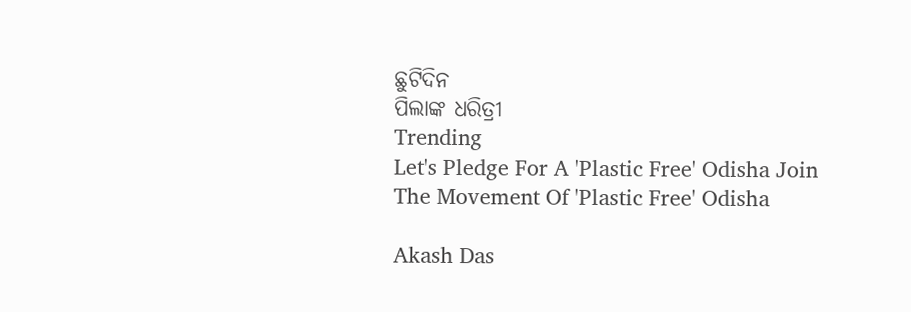ଛୁଟିଦିନ
ପିଲାଙ୍କ ଧରିତ୍ରୀ
Trending
Let's Pledge For A 'Plastic Free' Odisha Join The Movement Of 'Plastic Free' Odisha

Akash Das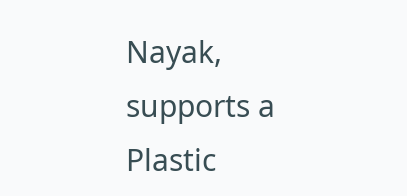Nayak, supports a Plastic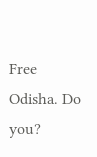Free Odisha. Do you?